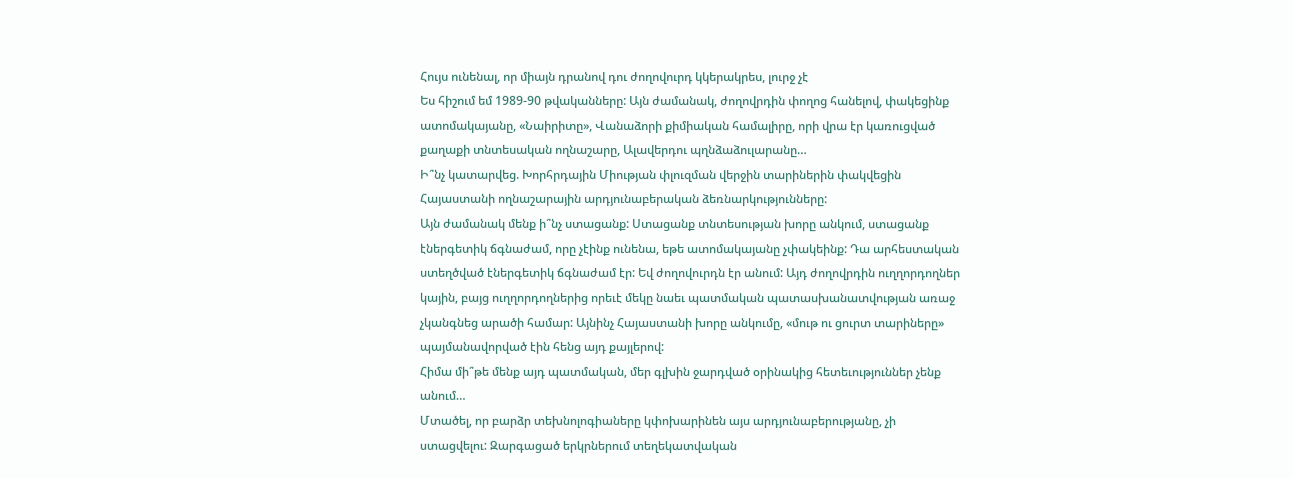Հույս ունենալ, որ միայն դրանով դու ժողովուրդ կկերակրես, լուրջ չէ
Ես հիշում եմ 1989-90 թվականները: Այն ժամանակ, ժողովրդին փողոց հանելով, փակեցինք ատոմակայանը, «Նաիրիտը», Վանաձորի քիմիական համալիրը, որի վրա էր կառուցված քաղաքի տնտեսական ողնաշարը, Ալավերդու պղնձաձուլարանը…
Ի՞նչ կատարվեց. Խորհրդային Միության փլուզման վերջին տարիներին փակվեցին Հայաստանի ողնաշարային արդյունաբերական ձեռնարկությունները:
Այն ժամանակ մենք ի՞նչ ստացանք: Ստացանք տնտեսության խորը անկում, ստացանք էներգետիկ ճգնաժամ, որը չէինք ունենա, եթե ատոմակայանը չփակեինք: Դա արհեստական ստեղծված էներգետիկ ճգնաժամ էր: Եվ ժողովուրդն էր անում: Այդ ժողովրդին ուղղորդողներ կային, բայց ուղղորդողներից որեւէ մեկը նաեւ պատմական պատասխանատվության առաջ չկանգնեց արածի համար: Այնինչ Հայաստանի խորը անկումը, «մութ ու ցուրտ տարիները» պայմանավորված էին հենց այդ քայլերով:
Հիմա մի՞թե մենք այդ պատմական, մեր գլխին ջարդված օրինակից հետեւություններ չենք անում…
Մտածել, որ բարձր տեխնոլոգիաները կփոխարինեն այս արդյունաբերությանը, չի ստացվելու: Զարգացած երկրներում տեղեկատվական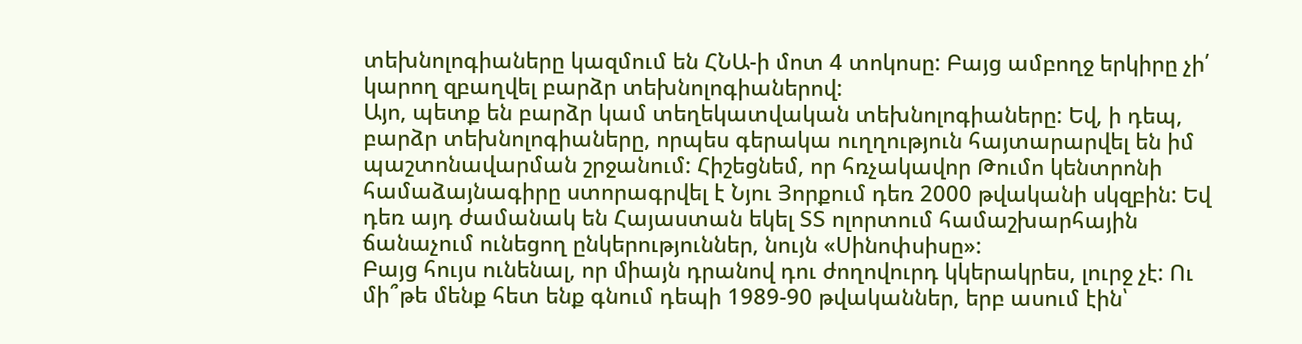տեխնոլոգիաները կազմում են ՀՆԱ-ի մոտ 4 տոկոսը: Բայց ամբողջ երկիրը չի՛ կարող զբաղվել բարձր տեխնոլոգիաներով:
Այո, պետք են բարձր կամ տեղեկատվական տեխնոլոգիաները: Եվ, ի դեպ, բարձր տեխնոլոգիաները, որպես գերակա ուղղություն հայտարարվել են իմ պաշտոնավարման շրջանում: Հիշեցնեմ, որ հռչակավոր Թումո կենտրոնի համաձայնագիրը ստորագրվել է Նյու Յորքում դեռ 2000 թվականի սկզբին: Եվ դեռ այդ ժամանակ են Հայաստան եկել ՏՏ ոլորտում համաշխարհային ճանաչում ունեցող ընկերություններ, նույն «Սինոփսիսը»:
Բայց հույս ունենալ, որ միայն դրանով դու ժողովուրդ կկերակրես, լուրջ չէ: Ու մի՞թե մենք հետ ենք գնում դեպի 1989-90 թվականներ, երբ ասում էին՝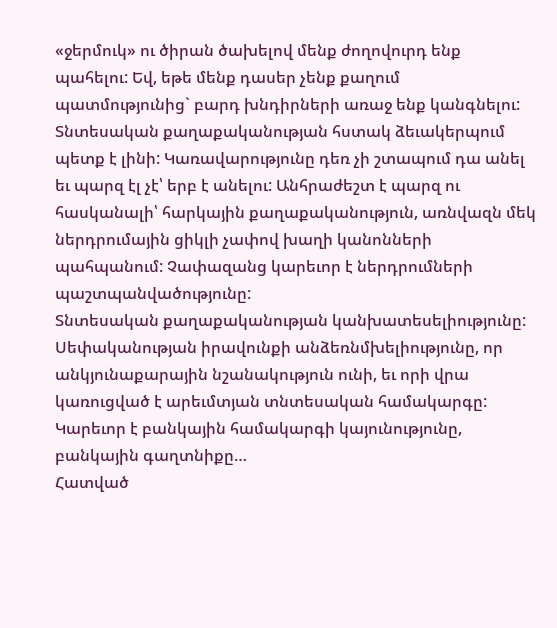«ջերմուկ» ու ծիրան ծախելով մենք ժողովուրդ ենք պահելու: Եվ, եթե մենք դասեր չենք քաղում պատմությունից` բարդ խնդիրների առաջ ենք կանգնելու:
Տնտեսական քաղաքականության հստակ ձեւակերպում պետք է լինի: Կառավարությունը դեռ չի շտապում դա անել եւ պարզ էլ չէ՝ երբ է անելու: Անհրաժեշտ է պարզ ու հասկանալի՝ հարկային քաղաքականություն, առնվազն մեկ ներդրումային ցիկլի չափով խաղի կանոնների պահպանում: Չափազանց կարեւոր է ներդրումների պաշտպանվածությունը:
Տնտեսական քաղաքականության կանխատեսելիությունը: Սեփականության իրավունքի անձեռնմխելիությունը, որ անկյունաքարային նշանակություն ունի, եւ որի վրա կառուցված է արեւմտյան տնտեսական համակարգը: Կարեւոր է բանկային համակարգի կայունությունը, բանկային գաղտնիքը…
Հատված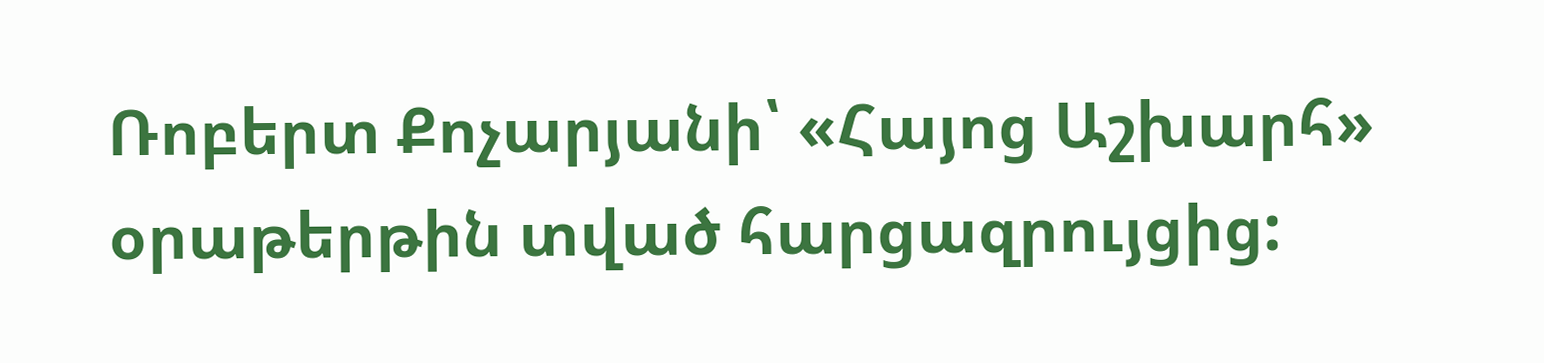Ռոբերտ Քոչարյանի՝ «Հայոց Աշխարհ» օրաթերթին տված հարցազրույցից: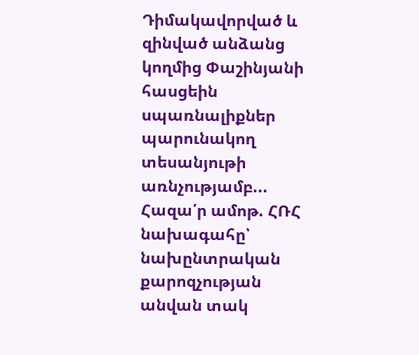Դիմակավորված և զինված անձանց կողմից Փաշինյանի հասցեին սպառնալիքներ պարունակող տեսանյութի առնչությամբ...
Հազա՛ր ամոթ. ՀՌՀ նախագահը՝ նախընտրական քարոզչության անվան տակ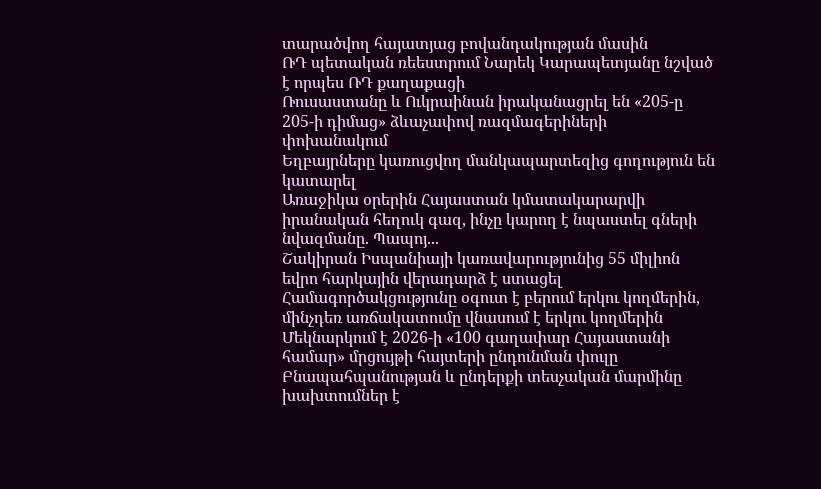տարածվող հայատյաց բովանդակության մասին
ՌԴ պետական ռեեստրում Նարեկ Կարապետյանը նշված է որպես ՌԴ քաղաքացի
Ռուսաստանը և Ուկրաինան իրականացրել են «205-ը 205-ի դիմաց» ձևաչափով ռազմագերիների փոխանակում
Եղբայրները կառուցվող մանկապարտեզից գողություն են կատարել
Առաջիկա օրերին Հայաստան կմատակարարվի իրանական հեղուկ գազ, ինչը կարող է նպաստել գների նվազմանը. Պապոյ...
Շակիրան Իսպանիայի կառավարությունից 55 միլիոն եվրո հարկային վերադարձ է ստացել
Համագործակցությունը օգուտ է բերում երկու կողմերին, մինչդեռ առճակատումը վնասում է երկու կողմերին
Մեկնարկում է 2026-ի «100 գաղափար Հայաստանի համար» մրցույթի հայտերի ընդունման փուլը
Բնապահպանության և ընդերքի տեսչական մարմինը խախտումներ է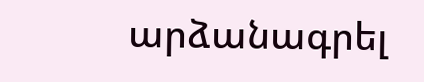արձանագրել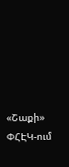«Շաքի» ՓՀԷԿ-ում